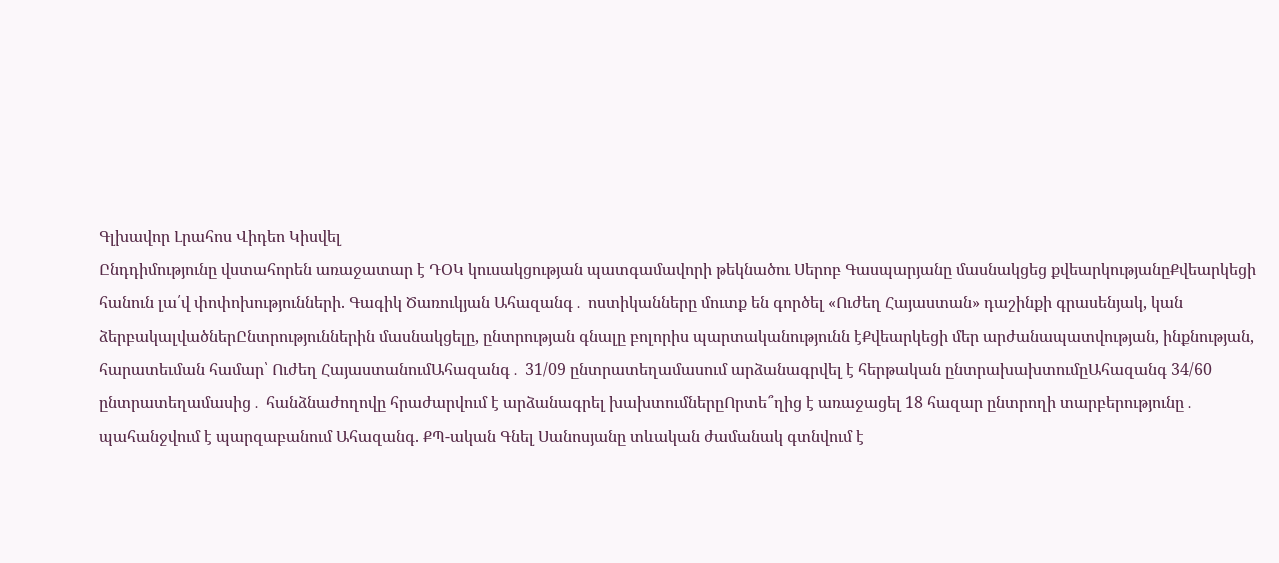Գլխավոր Լրահոս Վիդեո Կիսվել
Ընդդիմությունը վստահորեն առաջատար է ԴՕԿ կուսակցության պատգամավորի թեկնածու Սերոբ Գասպարյանը մասնակցեց քվեարկությանըՔվեարկեցի հանուն լա՛վ փոփոխությունների. Գագիկ Ծառուկյան Ահազանգ․ ոստիկանները մուտք են գործել «Ուժեղ Հայաստան» դաշինքի գրասենյակ, կան ձերբակալվածներԸնտրություններին մասնակցելը, ընտրության գնալը բոլորիս պարտականությունն էՔվեարկեցի մեր արժանապատվության, ինքնության, հարատեւման համար՝ Ուժեղ ՀայաստանումԱհազանգ․ 31/09 ընտրատեղամասում արձանագրվել է հերթական ընտրախախտումըԱհազանգ 34/60 ընտրատեղամասից․ հանձնաժողովը հրաժարվում է արձանագրել խախտումներըՈրտե՞ղից է առաջացել 18 հազար ընտրողի տարբերությունը․ պահանջվում է պարզաբանում Ահազանգ. ՔՊ-ական Գնել Սանոսյանը տևական ժամանակ գտնվում է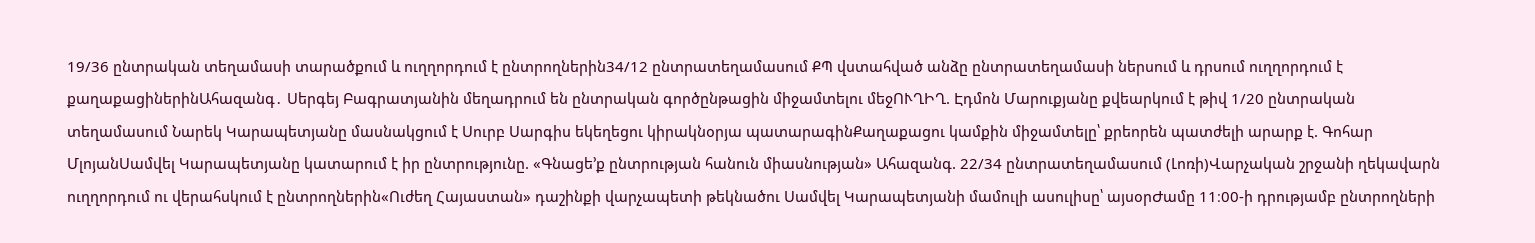19/36 ընտրական տեղամասի տարածքում և ուղղորդում է ընտրողներին34/12 ընտրատեղամասում ՔՊ վստահված անձը ընտրատեղամասի ներսում և դրսում ուղղորդում է քաղաքացիներինԱհազանգ․ Սերգեյ Բագրատյանին մեղադրում են ընտրական գործընթացին միջամտելու մեջՈՒՂԻՂ. Էդմոն Մարուքյանը քվեարկում է թիվ 1/20 ընտրական տեղամասում Նարեկ Կարապետյանը մասնակցում է Սուրբ Սարգիս եկեղեցու կիրակնօրյա պատարագինՔաղաքացու կամքին միջամտելը՝ քրեորեն պատժելի արարք է. Գոհար ՄլոյանՍամվել Կարապետյանը կատարում է իր ընտրությունը. «Գնացե’ք ընտրության հանուն միասնության» Ահազանգ. 22/34 ընտրատեղամասում (Լոռի)Վարչական շրջանի ղեկավարն ուղղորդում ու վերահսկում է ընտրողներին«Ուժեղ Հայաստան» դաշինքի վարչապետի թեկնածու Սամվել Կարապետյանի մամուլի ասուլիսը՝ այսօրԺամը 11։00-ի դրությամբ ընտրողների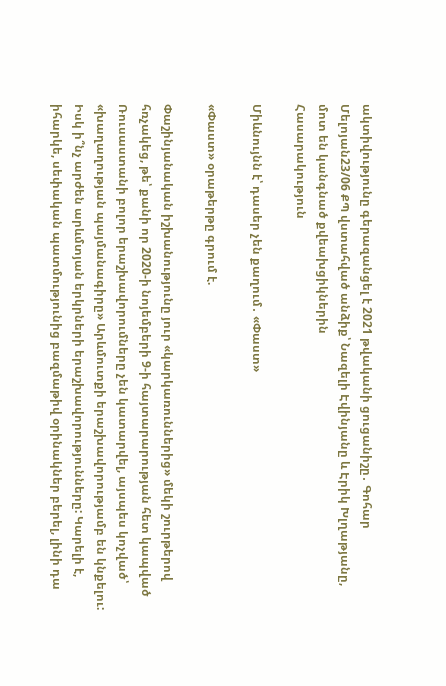ակտիվությունը գերազանցել է 2021 թվականի ցուցանիշը․ Գոհար Մելոյան23/06 ՔՊ վստահված անձիք՝ Նազելի Էվինյանը և Էրիկ Խլղաթյանը, մոտ են կանգնած քվեախցիկներին
Հասարակություն

Միևնույնն է՝ դասեր չեն քաղում․ «Փաստ»

«Փաստ» օրաթերթը գրում է.

Փաշինյանական իշխանությունը յուր «կարկառուններից» մեկի շուրթերով հռչակեց, թե՝ քանի որ 2020-ի նոյեմբերի 9-ի հայտարարության հետ կապված Ռուսաստանի բոլոր երաշխավորումները չեն կատարվել, այսպես կոչված՝ «խաղաղության պայմանագիրը» Արևմուտքի երաշխավորությամբ են կնքելու: Իսկ ի՞նչ արժեն արևմտյան երկրների երաշխավորությունները: Կարելի է, իհարկե, սեփական պատմությունից բազմաթիվ օրինակներ բերել, լինի դա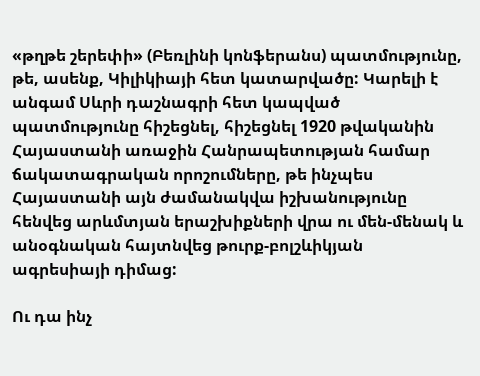«թղթե շերեփի» (Բեռլինի կոնֆերանս) պատմությունը, թե, ասենք, Կիլիկիայի հետ կատարվածը: Կարելի է անգամ Սևրի դաշնագրի հետ կապված պատմությունը հիշեցնել, հիշեցնել 1920 թվականին Հայաստանի առաջին Հանրապետության համար ճակատագրական որոշումները, թե ինչպես Հայաստանի այն ժամանակվա իշխանությունը հենվեց արևմտյան երաշխիքների վրա ու մեն-մենակ և անօգնական հայտնվեց թուրք-բոլշևիկյան ագրեսիայի դիմաց:

Ու դա ինչ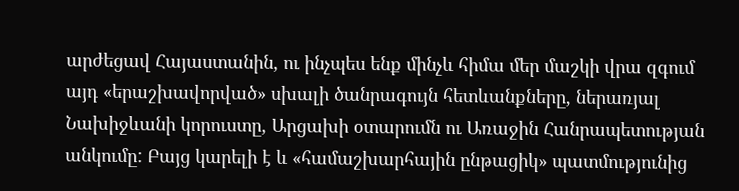արժեցավ Հայաստանին, ու ինչպես ենք մինչև հիմա մեր մաշկի վրա զգում այդ «երաշխավորված» սխալի ծանրագույն հետևանքները, ներառյալ Նախիջևանի կորուստը, Արցախի օտարումն ու Առաջին Հանրապետության անկումը: Բայց կարելի է և «համաշխարհային ընթացիկ» պատմությունից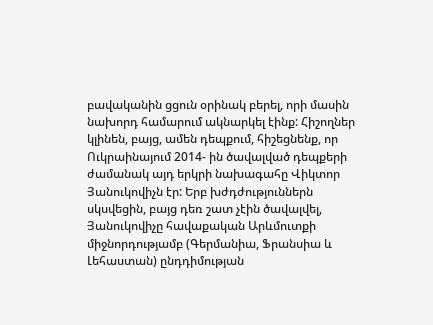բավականին ցցուն օրինակ բերել, որի մասին նախորդ համարում ակնարկել էինք: Հիշողներ կլինեն, բայց, ամեն դեպքում, հիշեցնենք, որ Ուկրաինայում 2014- ին ծավալված դեպքերի ժամանակ այդ երկրի նախագահը Վիկտոր Յանուկովիչն էր: Երբ խժդժություններն սկսվեցին, բայց դեռ շատ չէին ծավալվել, Յանուկովիչը հավաքական Արևմուտքի միջնորդությամբ (Գերմանիա, Ֆրանսիա և Լեհաստան) ընդդիմության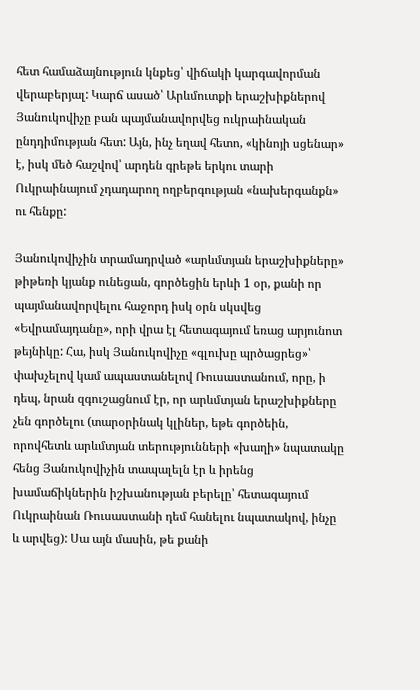հետ համաձայնություն կնքեց՝ վիճակի կարգավորման վերաբերյալ: Կարճ ասած՝ Արևմուտքի երաշխիքներով Յանուկովիչը բան պայմանավորվեց ուկրաինական ընդդիմության հետ: Այն, ինչ եղավ հետո, «կինոյի սցենար» է, իսկ մեծ հաշվով՝ արդեն գրեթե երկու տարի Ուկրաինայում չդադարող ողբերգության «նախերգանքն» ու հենքը:

Յանուկովիչին տրամադրված «արևմտյան երաշխիքները» թիթեռի կյանք ունեցան, գործեցին երևի 1 օր, քանի որ պայմանավորվելու հաջորդ իսկ օրն սկսվեց «Եվրամայդանը», որի վրա էլ հետագայում եռաց արյունոտ թեյնիկը: Հա, իսկ Յանուկովիչը «գլուխը պրծացրեց»՝ փախչելով կամ ապաստանելով Ռուսաստանում, որը, ի դեպ, նրան զգուշացնում էր, որ արևմտյան երաշխիքները չեն գործելու (տարօրինակ կլիներ, եթե գործեին, որովհետև արևմտյան տերությունների «խաղի» նպատակը հենց Յանուկովիչին տապալելն էր և իրենց խամաճիկներին իշխանության բերելը՝ հետագայում Ուկրաինան Ռուսաստանի դեմ հանելու նպատակով, ինչը և արվեց): Սա այն մասին, թե քանի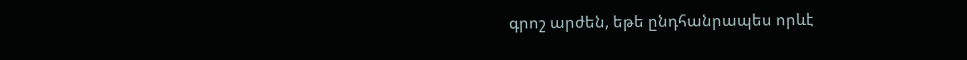գրոշ արժեն, եթե ընդհանրապես որևէ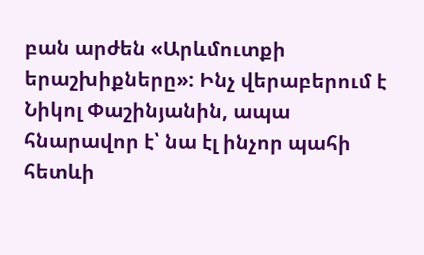բան արժեն «Արևմուտքի երաշխիքները»: Ինչ վերաբերում է Նիկոլ Փաշինյանին, ապա հնարավոր է՝ նա էլ ինչոր պահի հետևի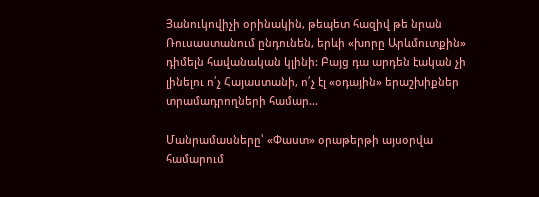Յանուկովիչի օրինակին, թեպետ հազիվ թե նրան Ռուսաստանում ընդունեն, երևի «խորը Արևմուտքին» դիմելն հավանական կլինի: Բայց դա արդեն էական չի լինելու ո՛չ Հայաստանի, ո՛չ էլ «օդային» երաշխիքներ տրամադրողների համար...

Մանրամասները՝ «Փաստ» օրաթերթի այսօրվա համարում